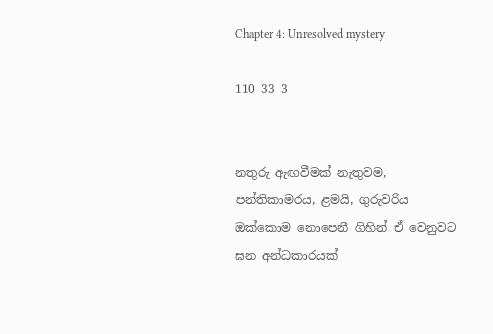Chapter 4: Unresolved mystery

110 33 3


නතුරු ඇඟවීමක් නැතුවම, පන්තිකාමරය, ළමයි, ගුරුවරිය ඔක්කොම නොපෙනී ගිහින් ඒ වෙනුවට ඝන අන්ධකාරයක්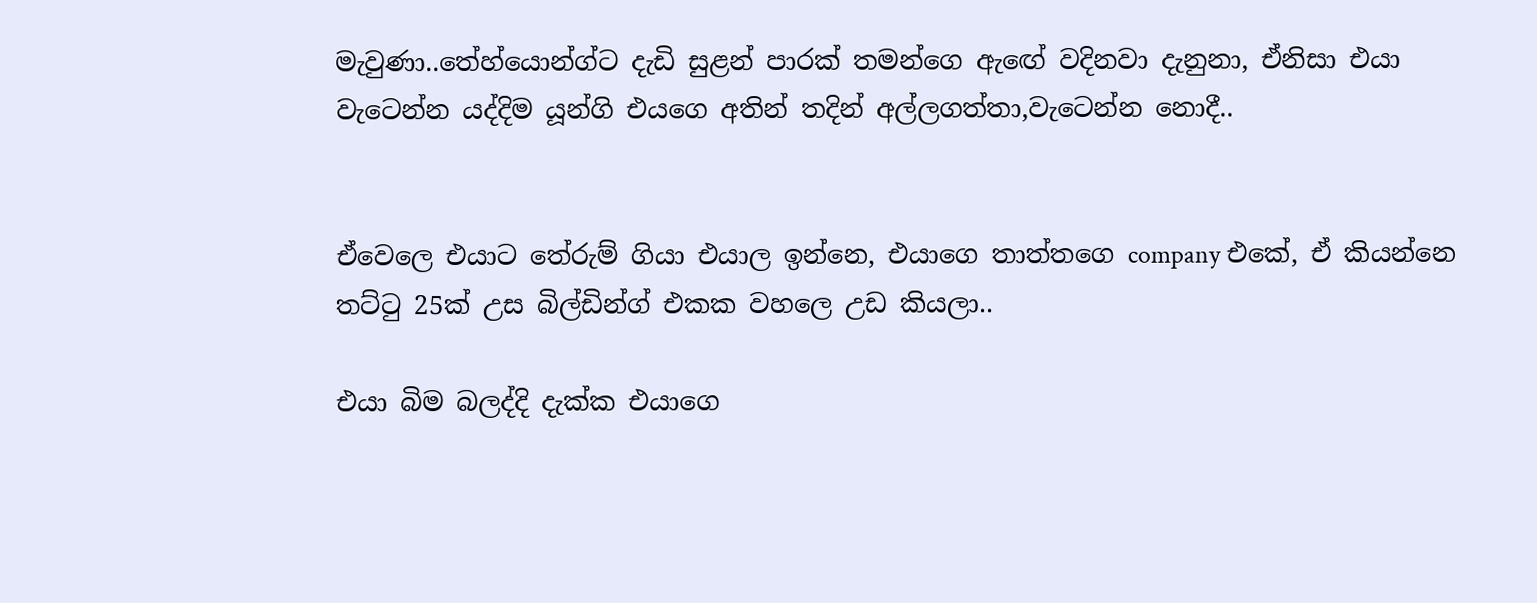මැවුණා..තේහ්යොන්ග්ට දැඩි සුළන් පාරක් තමන්ගෙ ඇඟේ වදිනවා දැනුනා, ඒනිසා එයා වැටෙන්න යද්දිම යූන්ගි එයගෙ අතින් තදින් අල්ලගත්තා,වැටෙන්න නොදී..


ඒවෙලෙ එයාට තේරුම් ගියා එයාල ඉන්නෙ, එයාගෙ තාත්තගෙ company එකේ, ඒ කියන්නෙ තට්ටු 25ක් උස බිල්ඩින්ග් එකක වහලෙ උඩ කියලා..

එයා බිම බලද්දි දැක්ක එයාගෙ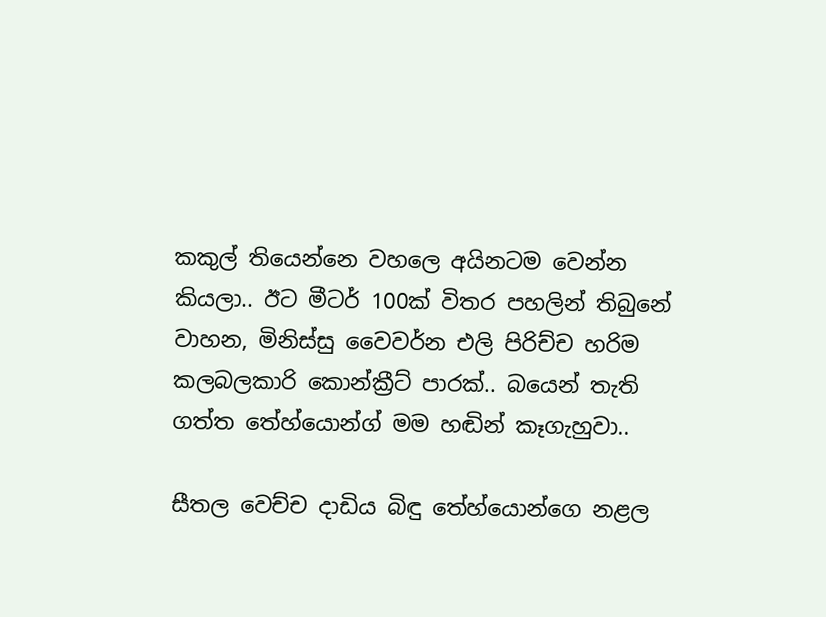කකුල් තියෙන්නෙ වහලෙ අයිනටම වෙන්න කියලා.. ඊට මීටර් 100ක් විතර පහලින් තිබුනේ වාහන, මිනිස්සු වෛවර්න එලි පිරිච්ච හරිම කලබලකාරි කොන්ක්‍රීට් පාරක්.. බයෙන් තැති ගත්ත තේහ්යොන්ග් මම හඬින් කෑගැහුවා..

සීතල වෙච්ච දාඩිය බිඳු තේහ්යොන්ගෙ නළල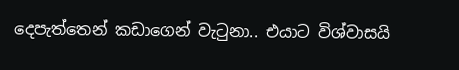දෙපැත්තෙන් කඩාගෙන් වැටුනා.. එයාට විශ්වාසයි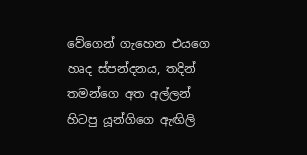වේගෙන් ගැහෙන එයගෙ හෘද ස්පන්දනය, තදින් තමන්ගෙ අත අල්ලන් හිටපු යූන්ගිගෙ ඇඟිලි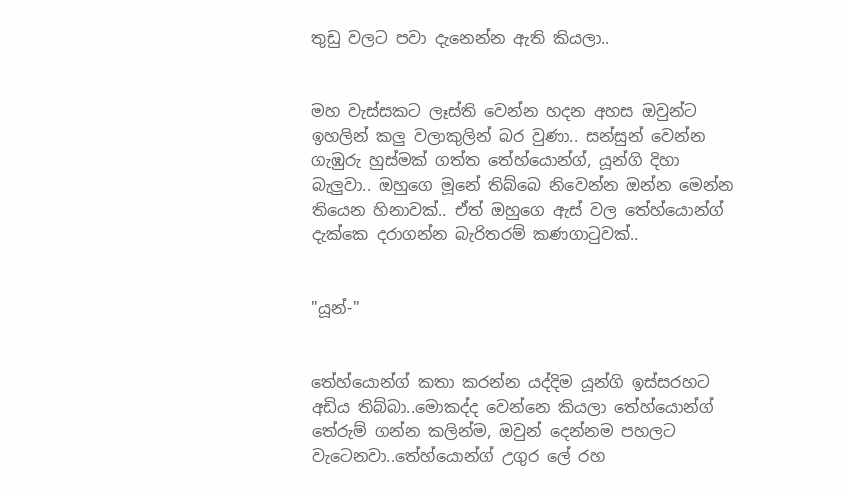තුඩු වලට පවා දැනෙන්න ඇති කියලා..


මහ වැස්සකට ලෑස්ති වෙන්න හදන අහස ඔවුන්ට ඉහලින් කලු වලාකුලින් බර වුණා.. සන්සුන් වෙන්න ගැඹුරු හුස්මක් ගත්ත තේහ්යොන්ග්, යූන්ගි දිහා බැලුවා.. ඔහුගෙ මූනේ තිබ්බෙ නිවෙන්න ඔන්න මෙන්න තියෙන හිනාවක්.. ඒත් ඔහුගෙ ඇස් වල තේහ්යොන්ග් දැක්කෙ දරාගන්න බැරිතරම් කණගාටුවක්..


"යූන්-"


තේහ්යොන්ග් කතා කරන්න යද්දිම යූන්ගි ඉස්සරහට අඩිය තිබ්බා..මොකද්ද වෙන්නෙ කියලා තේහ්යොන්ග් තේරුම් ගන්න කලින්ම, ඔවුන් දෙන්නම පහලට වැටෙනවා..තේහ්යොන්ග් උගුර ලේ රහ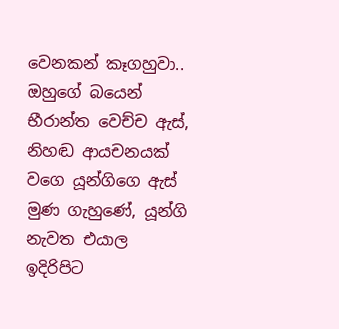වෙනකන් කෑගහුවා.. ඔහුගේ බයෙන් භීරාන්ත වෙච්ච ඇස්, නිහඬ ආයචනයක් වගෙ යූන්ගිගෙ ඇස් මුණ ගැහුණේ, යූන්ගි නැවත එයාල ඉදිරිපිට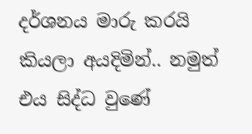දර්ශනය මාරු කරයි කියලා අයදිමින්.. නමුත් එය සිද්ධ වුණේ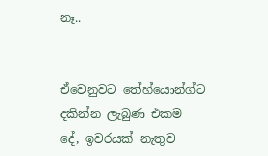නෑ..


ඒවෙනුවට තේහ්යොන්ග්ට දකින්න ලැබුණ එකම දේ, ඉවරයක් නැතුව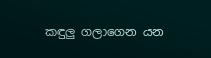කඳුලු ගලාගෙන යන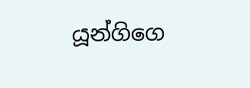යූන්ගිගෙ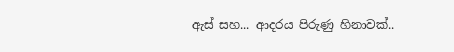ඇස් සහ... ආදරය පිරුණු හිනාවක්..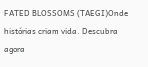FATED BLOSSOMS (TAEGI)Onde histórias criam vida. Descubra agora